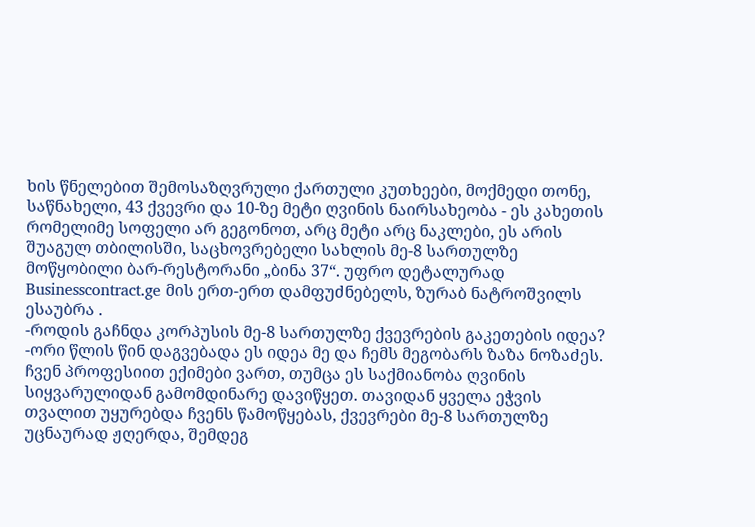ხის წნელებით შემოსაზღვრული ქართული კუთხეები, მოქმედი თონე, საწნახელი, 43 ქვევრი და 10-ზე მეტი ღვინის ნაირსახეობა - ეს კახეთის რომელიმე სოფელი არ გეგონოთ, არც მეტი არც ნაკლები, ეს არის შუაგულ თბილისში, საცხოვრებელი სახლის მე-8 სართულზე მოწყობილი ბარ-რესტორანი „ბინა 37“. უფრო დეტალურად Businesscontract.ge მის ერთ-ერთ დამფუძნებელს, ზურაბ ნატროშვილს ესაუბრა .
-როდის გაჩნდა კორპუსის მე-8 სართულზე ქვევრების გაკეთების იდეა?
-ორი წლის წინ დაგვებადა ეს იდეა მე და ჩემს მეგობარს ზაზა ნოზაძეს. ჩვენ პროფესიით ექიმები ვართ, თუმცა ეს საქმიანობა ღვინის სიყვარულიდან გამომდინარე დავიწყეთ. თავიდან ყველა ეჭვის თვალით უყურებდა ჩვენს წამოწყებას, ქვევრები მე-8 სართულზე უცნაურად ჟღერდა, შემდეგ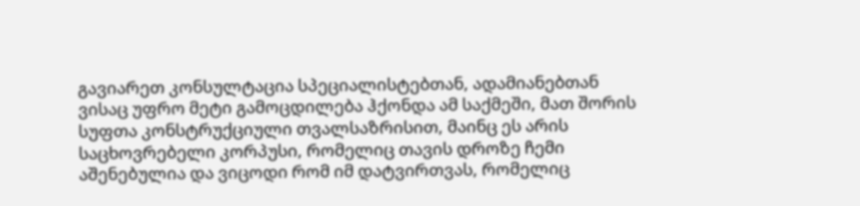გავიარეთ კონსულტაცია სპეციალისტებთან, ადამიანებთან ვისაც უფრო მეტი გამოცდილება ჰქონდა ამ საქმეში, მათ შორის სუფთა კონსტრუქციული თვალსაზრისით, მაინც ეს არის საცხოვრებელი კორპუსი, რომელიც თავის დროზე ჩემი აშენებულია და ვიცოდი რომ იმ დატვირთვას, რომელიც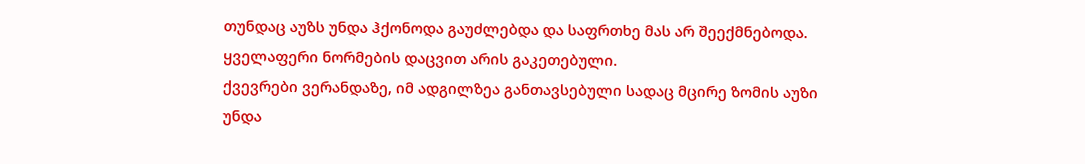თუნდაც აუზს უნდა ჰქონოდა გაუძლებდა და საფრთხე მას არ შეექმნებოდა. ყველაფერი ნორმების დაცვით არის გაკეთებული.
ქვევრები ვერანდაზე, იმ ადგილზეა განთავსებული სადაც მცირე ზომის აუზი უნდა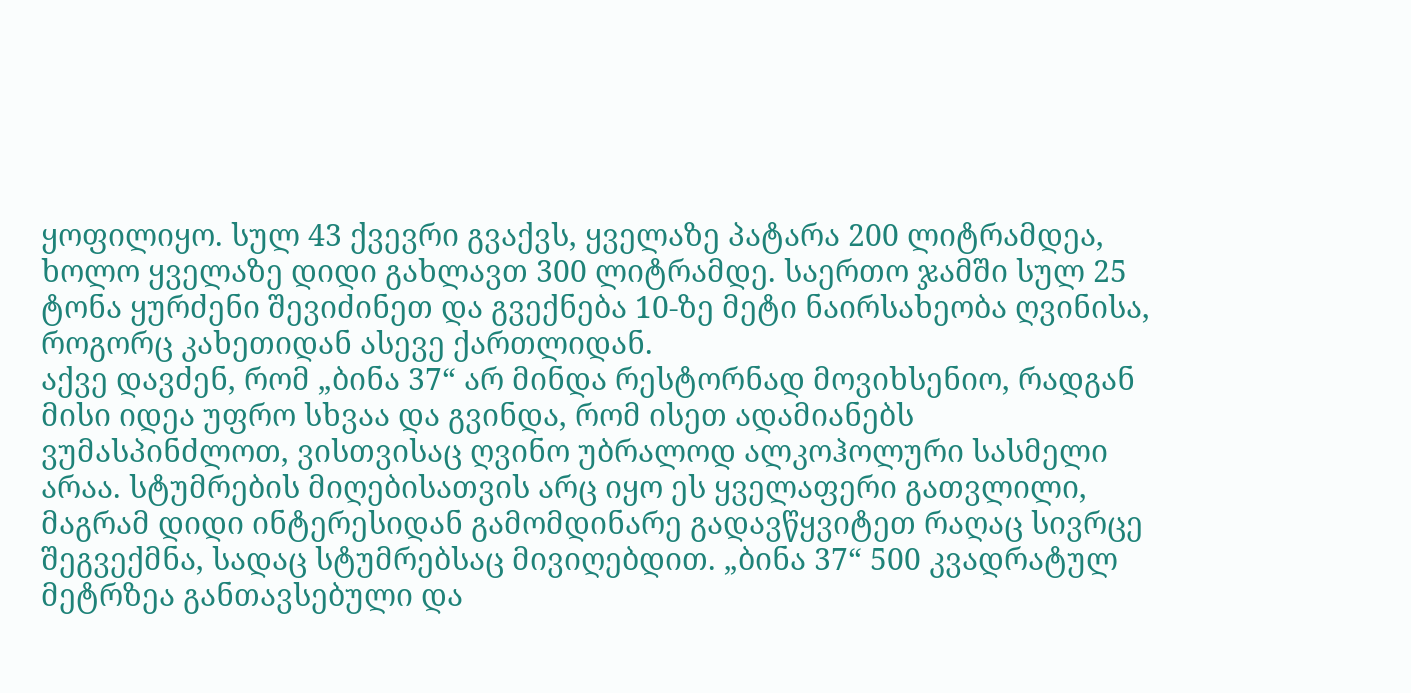ყოფილიყო. სულ 43 ქვევრი გვაქვს, ყველაზე პატარა 200 ლიტრამდეა, ხოლო ყველაზე დიდი გახლავთ 300 ლიტრამდე. საერთო ჯამში სულ 25 ტონა ყურძენი შევიძინეთ და გვექნება 10-ზე მეტი ნაირსახეობა ღვინისა, როგორც კახეთიდან ასევე ქართლიდან.
აქვე დავძენ, რომ „ბინა 37“ არ მინდა რესტორნად მოვიხსენიო, რადგან მისი იდეა უფრო სხვაა და გვინდა, რომ ისეთ ადამიანებს ვუმასპინძლოთ, ვისთვისაც ღვინო უბრალოდ ალკოჰოლური სასმელი არაა. სტუმრების მიღებისათვის არც იყო ეს ყველაფერი გათვლილი, მაგრამ დიდი ინტერესიდან გამომდინარე გადავწყვიტეთ რაღაც სივრცე შეგვექმნა, სადაც სტუმრებსაც მივიღებდით. „ბინა 37“ 500 კვადრატულ მეტრზეა განთავსებული და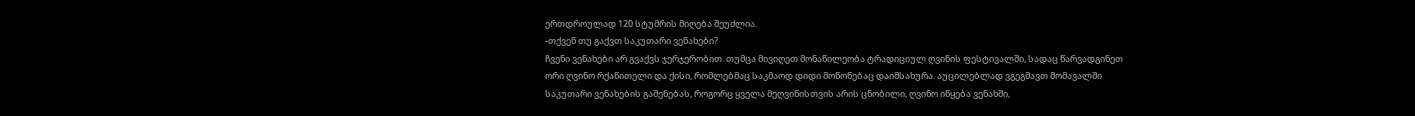ერთდროულად 120 სტუმრის მიღება შეუძლია.
-თქვენ თუ გაქვთ საკუთარი ვენახები?
ჩვენი ვენახები არ გვაქვს ჯერჯერობით. თუმცა მივიღეთ მონაწილეობა ტრადიციულ ღვინის ფესტივალში, სადაც წარვადგინეთ ორი ღვინო რქაწითელი და ქისი, რომლებმაც საკმაოდ დიდი მოწონებაც დაიმსახურა. აუცილებლად ვგეგმავთ მომავალში საკუთარი ვენახების გაშენებას, როგორც ყველა მეღვინისთვის არის ცნობილი, ღვინო იწყება ვენახში,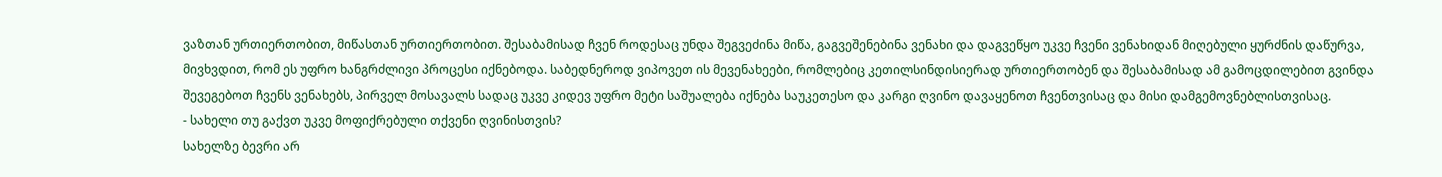ვაზთან ურთიერთობით, მიწასთან ურთიერთობით. შესაბამისად ჩვენ როდესაც უნდა შეგვეძინა მიწა, გაგვეშენებინა ვენახი და დაგვეწყო უკვე ჩვენი ვენახიდან მიღებული ყურძნის დაწურვა, მივხვდით, რომ ეს უფრო ხანგრძლივი პროცესი იქნებოდა. საბედნეროდ ვიპოვეთ ის მევენახეები, რომლებიც კეთილსინდისიერად ურთიერთობენ და შესაბამისად ამ გამოცდილებით გვინდა შევეგებოთ ჩვენს ვენახებს, პირველ მოსავალს სადაც უკვე კიდევ უფრო მეტი საშუალება იქნება საუკეთესო და კარგი ღვინო დავაყენოთ ჩვენთვისაც და მისი დამგემოვნებლისთვისაც.
- სახელი თუ გაქვთ უკვე მოფიქრებული თქვენი ღვინისთვის?
სახელზე ბევრი არ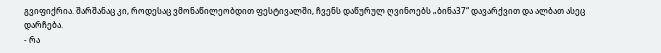გვიფიქრია. შარშანაც კი, როდესაც ვმონაწილეობდით ფესტივალში, ჩვენს დაწურულ ღვინოებს „ბინა37“ დავარქვით და ალბათ ასეც დარჩება.
- რა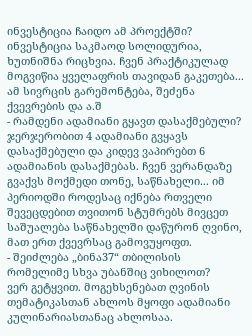ინვესტიცია ჩაიდო ამ პროექტში?
ინვესტიცია საკმაოდ სოლიდურია, ხუთნიშნა რიცხვია. ჩვენ პრაქტიკულად მოგვიწია ყველაფრის თავიდან გაკეთება... ამ სივრცის გარემონტება, შეძენა ქვევრების და ა.შ
- რამდენი ადამიანი გყავთ დასაქმებული?
ჯერჯერობით 4 ადამიანი გვყავს დასაქმებული და კიდევ ვაპირებთ 6 ადამიანის დასაქმებას. ჩვენ ვერანდაზე გვაქვს მოქმედი თონე, საწნახელი... იმ პერიოდში როდესაც იქნება რთველი შევეცდებით თვითონ სტუმრებს მივცეთ საშუალება საწნახელში დაწურონ ღვინო, მათ ერთ ქვევრსაც გამოვუყოფთ.
- შეიძლება „ბინა37“ თბილისის რომელიმე სხვა უბანშიც ვიხილოთ?
ვერ გეტყვით. მოგეხსენებათ ღვინის თემატიკასთან ახლოს მყოფი ადამიანი კულინარიასთანაც ახლოსაა.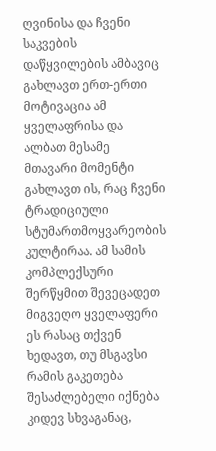ღვინისა და ჩვენი საკვების დაწყვილების ამბავიც გახლავთ ერთ-ერთი მოტივაცია ამ ყველაფრისა და ალბათ მესამე მთავარი მომენტი გახლავთ ის, რაც ჩვენი ტრადიციული სტუმართმოყვარეობის კულტირაა. ამ სამის კომპლექსური შერწყმით შევეცადეთ მიგვეღო ყველაფერი ეს რასაც თქვენ ხედავთ, თუ მსგავსი რამის გაკეთება შესაძლებელი იქნება კიდევ სხვაგანაც,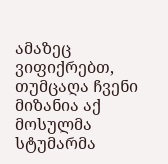ამაზეც ვიფიქრებთ, თუმცაღა ჩვენი მიზანია აქ მოსულმა სტუმარმა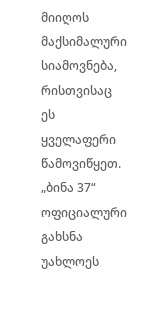მიიღოს მაქსიმალური სიამოვნება, რისთვისაც ეს ყველაფერი წამოვიწყეთ.
„ბინა 37“ ოფიციალური გახსნა უახლოეს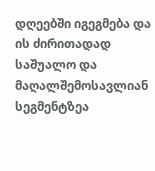დღეებში იგეგმება და ის ძირითადად საშუალო და მაღალშემოსავლიან სეგმენტზეა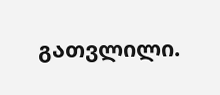გათვლილი.